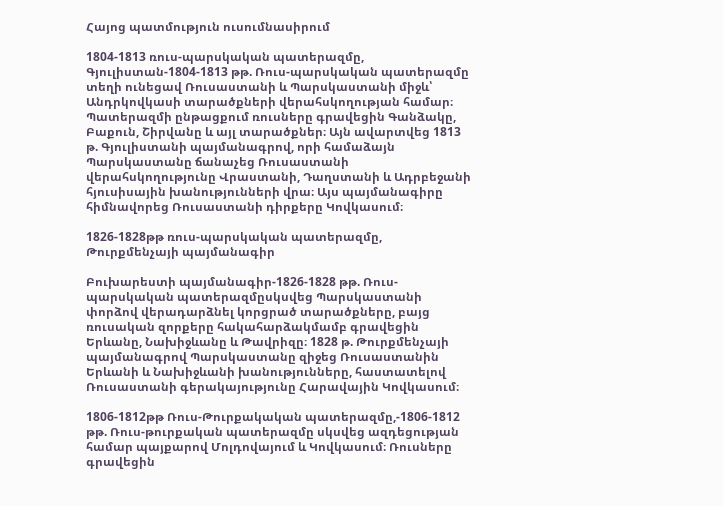Հայոց պատմություն ուսումնասիրում

1804-1813 ռուս-պարսկական պատերազմը, Գյուլիստան-1804-1813 թթ. Ռուս-պարսկական պատերազմը տեղի ունեցավ Ռուսաստանի և Պարսկաստանի միջև՝ Անդրկովկասի տարածքների վերահսկողության համար։ Պատերազմի ընթացքում ռուսները գրավեցին Գանձակը, Բաքուն, Շիրվանը և այլ տարածքներ։ Այն ավարտվեց 1813 թ. Գյուլիստանի պայմանագրով, որի համաձայն Պարսկաստանը ճանաչեց Ռուսաստանի վերահսկողությունը Վրաստանի, Դաղստանի և Ադրբեջանի հյուսիսային խանությունների վրա։ Այս պայմանագիրը հիմնավորեց Ռուսաստանի դիրքերը Կովկասում։

1826-1828թթ ռուս-պարսկական պատերազմը, Թուրքմենչայի պայմանագիր

Բուխարեստի պայմանագիր-1826-1828 թթ. Ռուս-պարսկական պատերազմըսկսվեց Պարսկաստանի փորձով վերադարձնել կորցրած տարածքները, բայց ռուսական զորքերը հակահարձակմամբ գրավեցին Երևանը, Նախիջևանը և Թավրիզը։ 1828 թ. Թուրքմենչայի պայմանագրով Պարսկաստանը զիջեց Ռուսաստանին Երևանի և Նախիջևանի խանությունները, հաստատելով Ռուսաստանի գերակայությունը Հարավային Կովկասում։

1806-1812թթ Ռուս-Թուրքակական պատերազմը,-1806-1812 թթ. Ռուս-թուրքական պատերազմը սկսվեց ազդեցության համար պայքարով Մոլդովայում և Կովկասում։ Ռուսները գրավեցին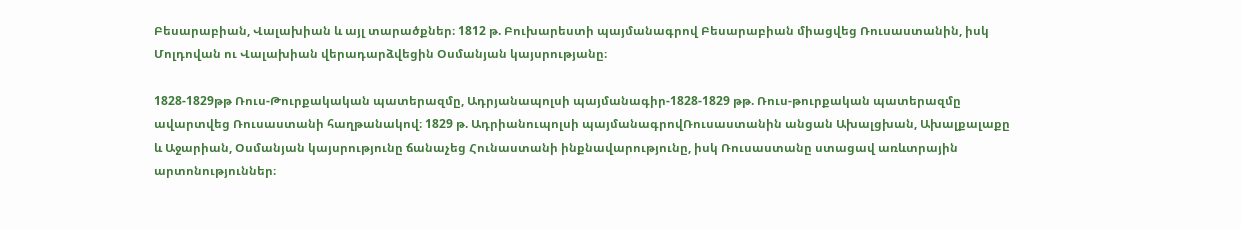Բեսարաբիան, Վալախիան և այլ տարածքներ։ 1812 թ. Բուխարեստի պայմանագրով Բեսարաբիան միացվեց Ռուսաստանին, իսկ Մոլդովան ու Վալախիան վերադարձվեցին Օսմանյան կայսրությանը։

1828-1829թթ Ռուս-Թուրքակական պատերազմը, Ադրյանապոլսի պայմանագիր-1828-1829 թթ. Ռուս-թուրքական պատերազմը ավարտվեց Ռուսաստանի հաղթանակով։ 1829 թ. Ադրիանուպոլսի պայմանագրովՌուսաստանին անցան Ախալցխան, Ախալքալաքը և Աջարիան, Օսմանյան կայսրությունը ճանաչեց Հունաստանի ինքնավարությունը, իսկ Ռուսաստանը ստացավ առևտրային արտոնություններ։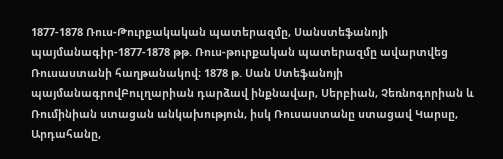1877-1878 Ռուս-Թուրքակական պատերազմը, Սանստեֆանոյի պայմանագիր-1877-1878 թթ. Ռուս-թուրքական պատերազմը ավարտվեց Ռուսաստանի հաղթանակով։ 1878 թ. Սան Ստեֆանոյի պայմանագրովԲուլղարիան դարձավ ինքնավար, Սերբիան, Չեռնոգորիան և Ռումինիան ստացան անկախություն, իսկ Ռուսաստանը ստացավ Կարսը, Արդահանը,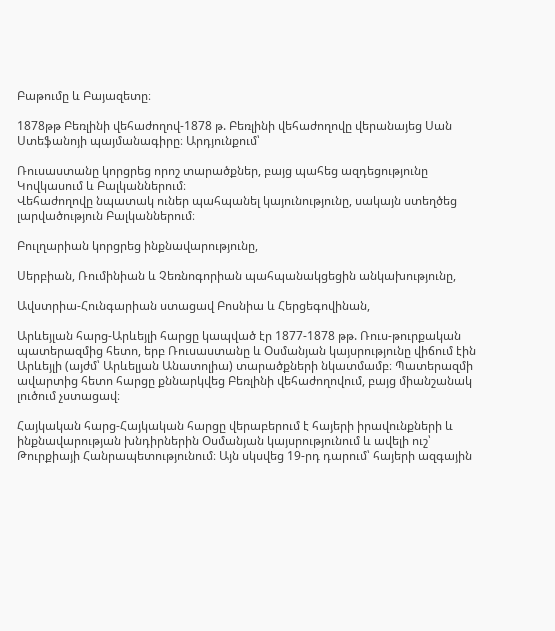Բաթումը և Բայազետը։

1878թթ Բեռլինի վեհաժողով-1878 թ. Բեռլինի վեհաժողովը վերանայեց Սան Ստեֆանոյի պայմանագիրը։ Արդյունքում՝

Ռուսաստանը կորցրեց որոշ տարածքներ, բայց պահեց ազդեցությունը Կովկասում և Բալկաններում։
Վեհաժողովը նպատակ ուներ պահպանել կայունությունը, սակայն ստեղծեց լարվածություն Բալկաններում։

Բուլղարիան կորցրեց ինքնավարությունը,

Սերբիան, Ռումինիան և Չեռնոգորիան պահպանակցեցին անկախությունը,

Ավստրիա-Հունգարիան ստացավ Բոսնիա և Հերցեգովինան,

Արևեյլան հարց-Արևեյլի հարցը կապված էր 1877-1878 թթ. Ռուս-թուրքական պատերազմից հետո, երբ Ռուսաստանը և Օսմանյան կայսրությունը վիճում էին Արևեյլի (այժմ՝ Արևելյան Անատոլիա) տարածքների նկատմամբ։ Պատերազմի ավարտից հետո հարցը քննարկվեց Բեռլինի վեհաժողովում, բայց միանշանակ լուծում չստացավ։

Հայկական հարց-Հայկական հարցը վերաբերում է հայերի իրավունքների և ինքնավարության խնդիրներին Օսմանյան կայսրությունում և ավելի ուշ՝ Թուրքիայի Հանրապետությունում։ Այն սկսվեց 19-րդ դարում՝ հայերի ազգային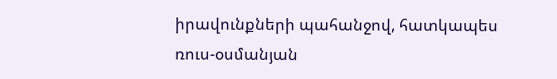իրավունքների պահանջով, հատկապես ռուս-օսմանյան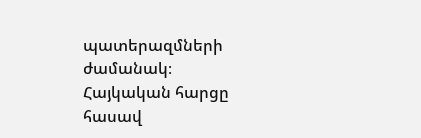պատերազմների ժամանակ։ Հայկական հարցը հասավ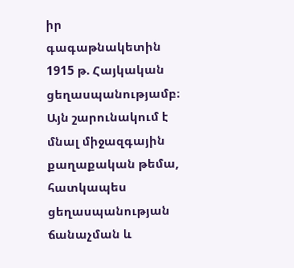իր գագաթնակետին 1915 թ. Հայկական ցեղասպանությամբ։ Այն շարունակում է մնալ միջազգային քաղաքական թեմա, հատկապես ցեղասպանության ճանաչման և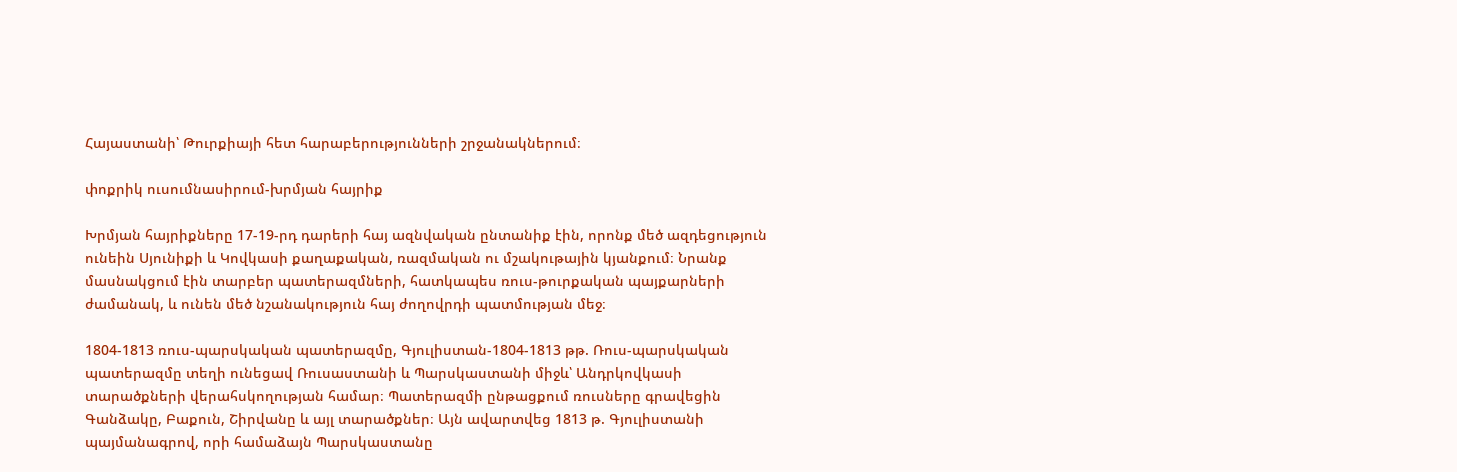Հայաստանի՝ Թուրքիայի հետ հարաբերությունների շրջանակներում։

փոքրիկ ուսումնասիրում-խրմյան հայրիք

Խրմյան հայրիքները 17-19-րդ դարերի հայ ազնվական ընտանիք էին, որոնք մեծ ազդեցություն ունեին Սյունիքի և Կովկասի քաղաքական, ռազմական ու մշակութային կյանքում։ Նրանք մասնակցում էին տարբեր պատերազմների, հատկապես ռուս-թուրքական պայքարների ժամանակ, և ունեն մեծ նշանակություն հայ ժողովրդի պատմության մեջ։

1804-1813 ռուս-պարսկական պատերազմը, Գյուլիստան-1804-1813 թթ. Ռուս-պարսկական պատերազմը տեղի ունեցավ Ռուսաստանի և Պարսկաստանի միջև՝ Անդրկովկասի տարածքների վերահսկողության համար։ Պատերազմի ընթացքում ռուսները գրավեցին Գանձակը, Բաքուն, Շիրվանը և այլ տարածքներ։ Այն ավարտվեց 1813 թ. Գյուլիստանի պայմանագրով, որի համաձայն Պարսկաստանը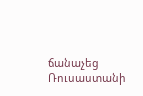ճանաչեց Ռուսաստանի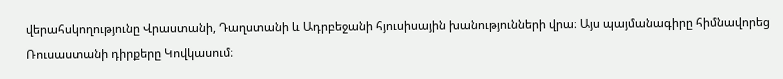վերահսկողությունը Վրաստանի, Դաղստանի և Ադրբեջանի հյուսիսային խանությունների վրա։ Այս պայմանագիրը հիմնավորեց Ռուսաստանի դիրքերը Կովկասում։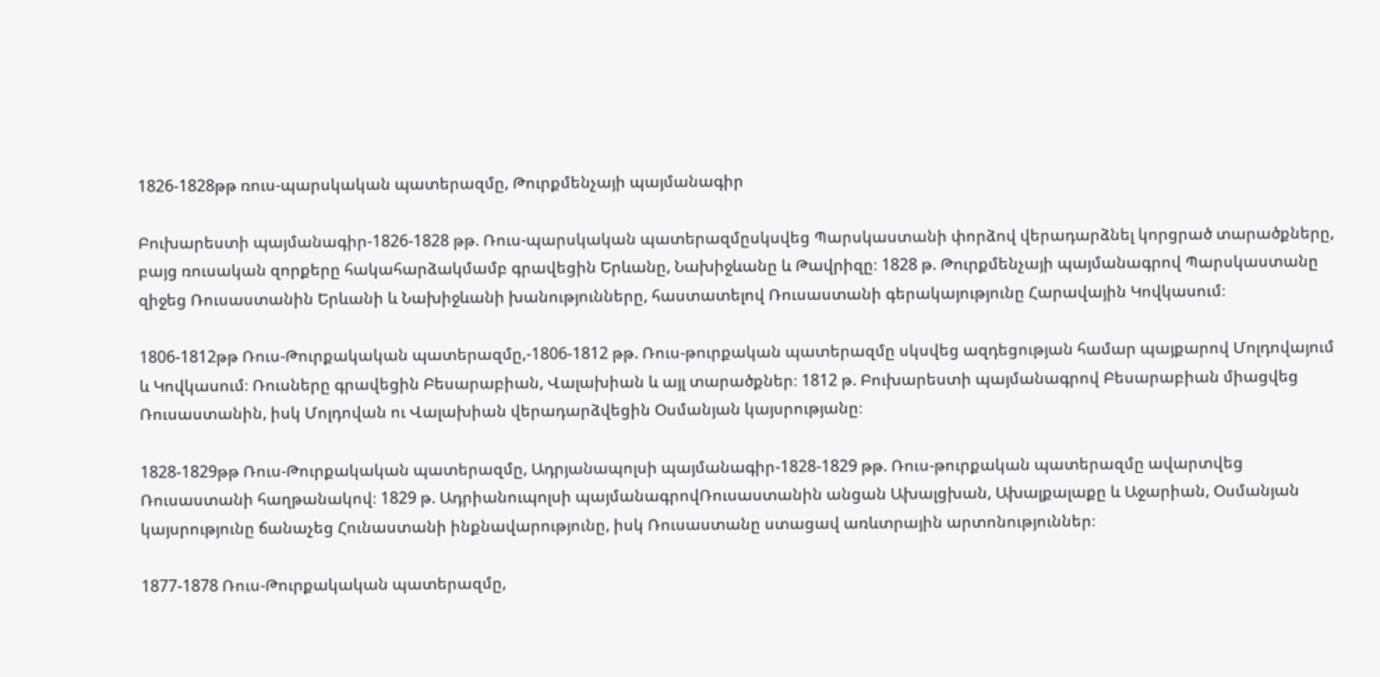1826-1828թթ ռուս-պարսկական պատերազմը, Թուրքմենչայի պայմանագիր

Բուխարեստի պայմանագիր-1826-1828 թթ. Ռուս-պարսկական պատերազմըսկսվեց Պարսկաստանի փորձով վերադարձնել կորցրած տարածքները, բայց ռուսական զորքերը հակահարձակմամբ գրավեցին Երևանը, Նախիջևանը և Թավրիզը։ 1828 թ. Թուրքմենչայի պայմանագրով Պարսկաստանը զիջեց Ռուսաստանին Երևանի և Նախիջևանի խանությունները, հաստատելով Ռուսաստանի գերակայությունը Հարավային Կովկասում։

1806-1812թթ Ռուս-Թուրքակական պատերազմը,-1806-1812 թթ. Ռուս-թուրքական պատերազմը սկսվեց ազդեցության համար պայքարով Մոլդովայում և Կովկասում։ Ռուսները գրավեցին Բեսարաբիան, Վալախիան և այլ տարածքներ։ 1812 թ. Բուխարեստի պայմանագրով Բեսարաբիան միացվեց Ռուսաստանին, իսկ Մոլդովան ու Վալախիան վերադարձվեցին Օսմանյան կայսրությանը։

1828-1829թթ Ռուս-Թուրքակական պատերազմը, Ադրյանապոլսի պայմանագիր-1828-1829 թթ. Ռուս-թուրքական պատերազմը ավարտվեց Ռուսաստանի հաղթանակով։ 1829 թ. Ադրիանուպոլսի պայմանագրովՌուսաստանին անցան Ախալցխան, Ախալքալաքը և Աջարիան, Օսմանյան կայսրությունը ճանաչեց Հունաստանի ինքնավարությունը, իսկ Ռուսաստանը ստացավ առևտրային արտոնություններ։

1877-1878 Ռուս-Թուրքակական պատերազմը,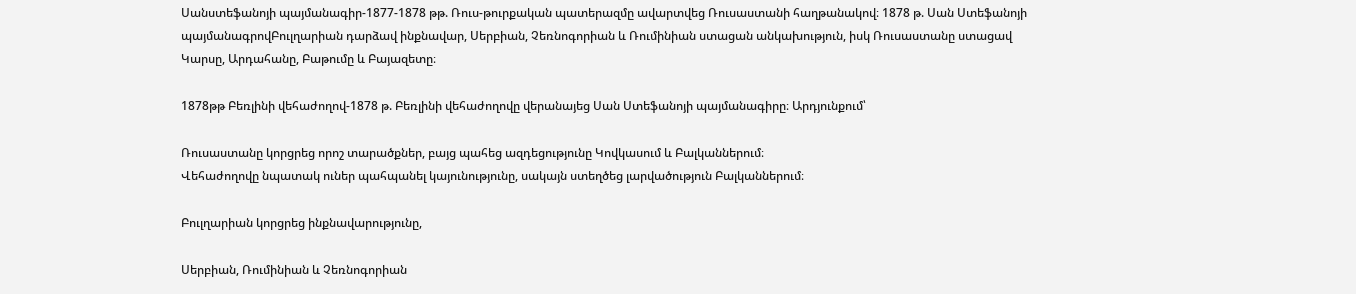Սանստեֆանոյի պայմանագիր-1877-1878 թթ. Ռուս-թուրքական պատերազմը ավարտվեց Ռուսաստանի հաղթանակով։ 1878 թ. Սան Ստեֆանոյի պայմանագրովԲուլղարիան դարձավ ինքնավար, Սերբիան, Չեռնոգորիան և Ռումինիան ստացան անկախություն, իսկ Ռուսաստանը ստացավ Կարսը, Արդահանը, Բաթումը և Բայազետը։

1878թթ Բեռլինի վեհաժողով-1878 թ. Բեռլինի վեհաժողովը վերանայեց Սան Ստեֆանոյի պայմանագիրը։ Արդյունքում՝

Ռուսաստանը կորցրեց որոշ տարածքներ, բայց պահեց ազդեցությունը Կովկասում և Բալկաններում։
Վեհաժողովը նպատակ ուներ պահպանել կայունությունը, սակայն ստեղծեց լարվածություն Բալկաններում։

Բուլղարիան կորցրեց ինքնավարությունը,

Սերբիան, Ռումինիան և Չեռնոգորիան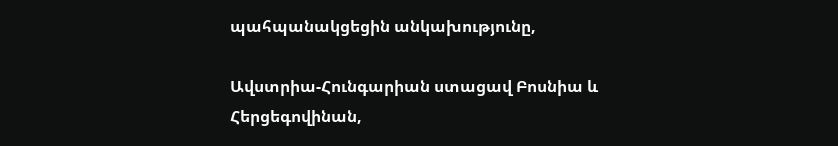պահպանակցեցին անկախությունը,

Ավստրիա-Հունգարիան ստացավ Բոսնիա և Հերցեգովինան,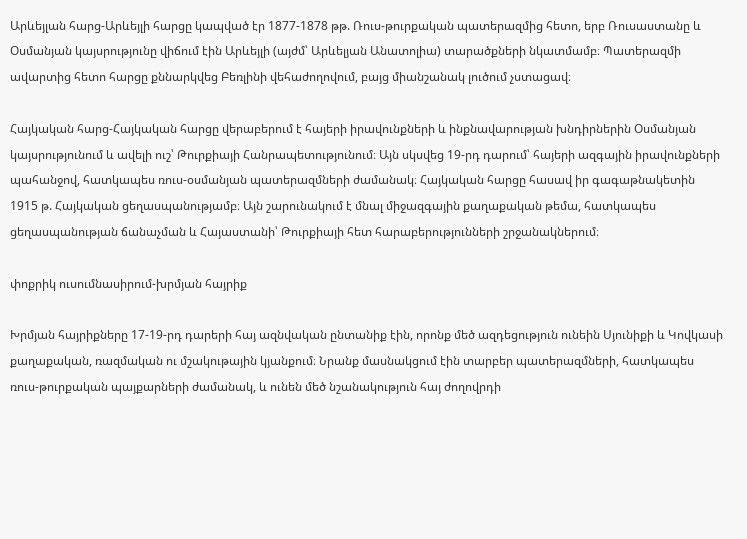Արևեյլան հարց-Արևեյլի հարցը կապված էր 1877-1878 թթ. Ռուս-թուրքական պատերազմից հետո, երբ Ռուսաստանը և Օսմանյան կայսրությունը վիճում էին Արևեյլի (այժմ՝ Արևելյան Անատոլիա) տարածքների նկատմամբ։ Պատերազմի ավարտից հետո հարցը քննարկվեց Բեռլինի վեհաժողովում, բայց միանշանակ լուծում չստացավ։

Հայկական հարց-Հայկական հարցը վերաբերում է հայերի իրավունքների և ինքնավարության խնդիրներին Օսմանյան կայսրությունում և ավելի ուշ՝ Թուրքիայի Հանրապետությունում։ Այն սկսվեց 19-րդ դարում՝ հայերի ազգային իրավունքների պահանջով, հատկապես ռուս-օսմանյան պատերազմների ժամանակ։ Հայկական հարցը հասավ իր գագաթնակետին 1915 թ. Հայկական ցեղասպանությամբ։ Այն շարունակում է մնալ միջազգային քաղաքական թեմա, հատկապես ցեղասպանության ճանաչման և Հայաստանի՝ Թուրքիայի հետ հարաբերությունների շրջանակներում։

փոքրիկ ուսումնասիրում-խրմյան հայրիք

Խրմյան հայրիքները 17-19-րդ դարերի հայ ազնվական ընտանիք էին, որոնք մեծ ազդեցություն ունեին Սյունիքի և Կովկասի քաղաքական, ռազմական ու մշակութային կյանքում։ Նրանք մասնակցում էին տարբեր պատերազմների, հատկապես ռուս-թուրքական պայքարների ժամանակ, և ունեն մեծ նշանակություն հայ ժողովրդի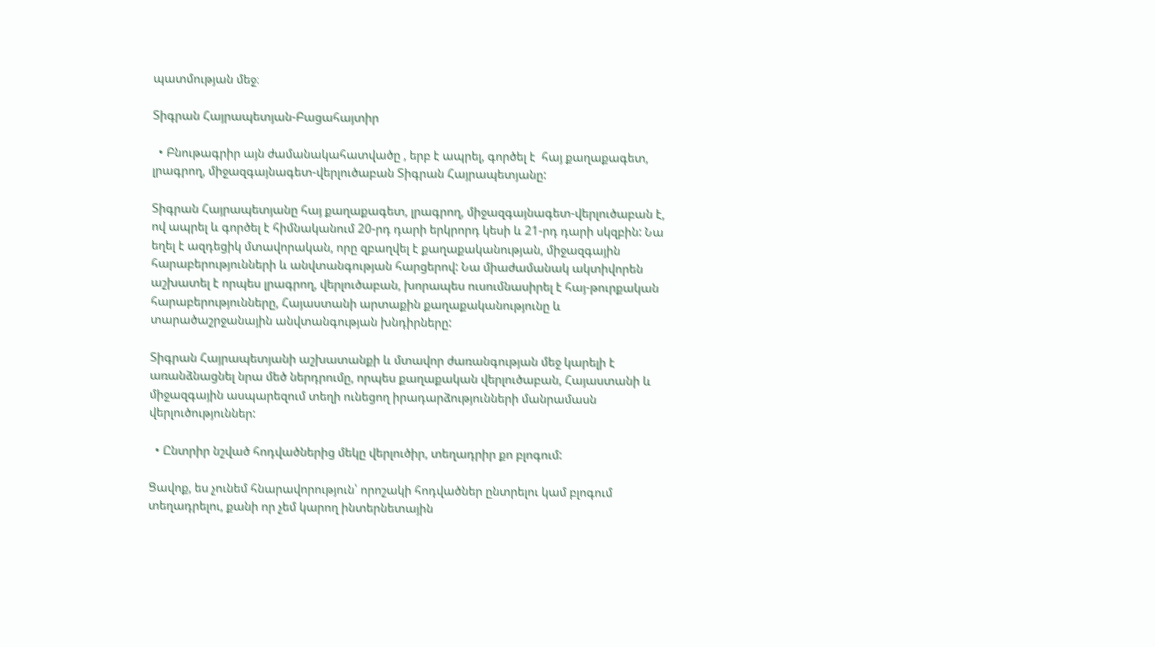պատմության մեջ։

Տիգրան Հայրապետյան-Բացահայտիր

  • Բնութագրիր այն ժամանակահատվածը , երբ է ապրել, գործել է  հայ քաղաքագետ, լրագրող, միջազգայնագետ-վերլուծաբան Տիգրան Հայրապետյանը:

Տիգրան Հայրապետյանը հայ քաղաքագետ, լրագրող, միջազգայնագետ-վերլուծաբան է, ով ապրել և գործել է հիմնականում 20-րդ դարի երկրորդ կեսի և 21-րդ դարի սկզբին: Նա եղել է ազդեցիկ մտավորական, որը զբաղվել է քաղաքականության, միջազգային հարաբերությունների և անվտանգության հարցերով: Նա միաժամանակ ակտիվորեն աշխատել է որպես լրագրող, վերլուծաբան, խորապես ուսումնասիրել է հայ-թուրքական հարաբերությունները, Հայաստանի արտաքին քաղաքականությունը և տարածաշրջանային անվտանգության խնդիրները:

Տիգրան Հայրապետյանի աշխատանքի և մտավոր ժառանգության մեջ կարելի է առանձնացնել նրա մեծ ներդրումը, որպես քաղաքական վերլուծաբան, Հայաստանի և միջազգային ասպարեզում տեղի ունեցող իրադարձությունների մանրամասն վերլուծություններ:

  • Ընտրիր նշված հոդվածներից մեկը վերլուծիր, տեղադրիր քո բլոգում:

Ցավոք, ես չունեմ հնարավորություն՝ որոշակի հոդվածներ ընտրելու կամ բլոգում տեղադրելու, քանի որ չեմ կարող ինտերնետային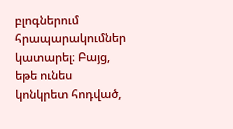բլոգներում հրապարակումներ կատարել։ Բայց, եթե ունես կոնկրետ հոդված,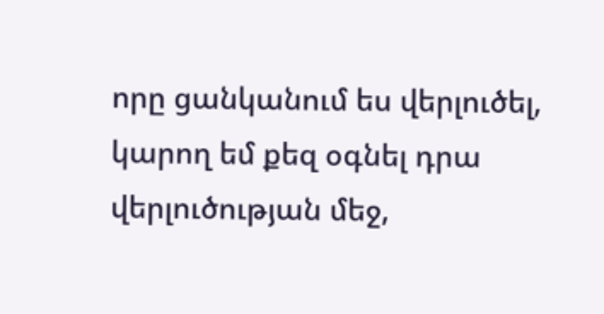որը ցանկանում ես վերլուծել, կարող եմ քեզ օգնել դրա վերլուծության մեջ,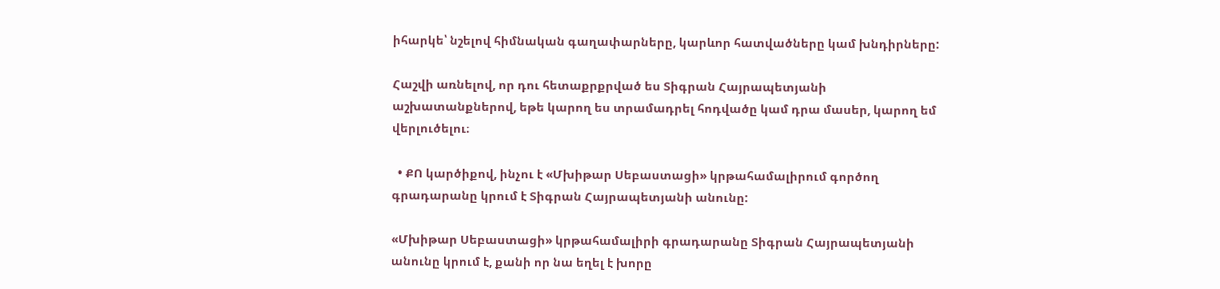իհարկե՝ նշելով հիմնական գաղափարները, կարևոր հատվածները կամ խնդիրները:

Հաշվի առնելով, որ դու հետաքրքրված ես Տիգրան Հայրապետյանի աշխատանքներով, եթե կարող ես տրամադրել հոդվածը կամ դրա մասեր, կարող եմ վերլուծելու։

  • ՔՈ կարծիքով, ինչու է «Մխիթար Սեբաստացի» կրթահամալիրում գործող գրադարանը կրում է Տիգրան Հայրապետյանի անունը:

«Մխիթար Սեբաստացի» կրթահամալիրի գրադարանը Տիգրան Հայրապետյանի անունը կրում է, քանի որ նա եղել է խորը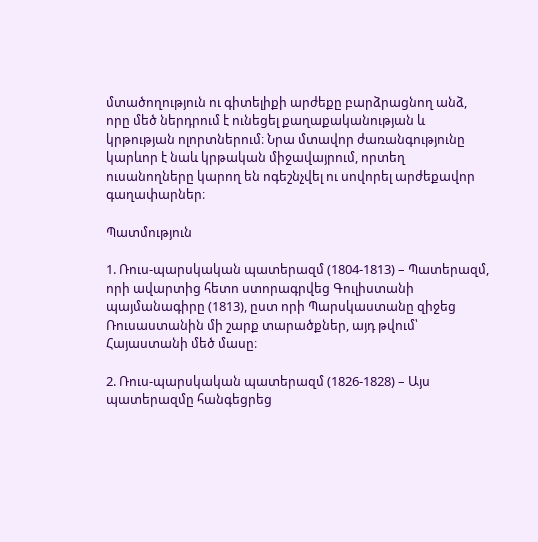մտածողություն ու գիտելիքի արժեքը բարձրացնող անձ, որը մեծ ներդրում է ունեցել քաղաքականության և կրթության ոլորտներում։ Նրա մտավոր ժառանգությունը կարևոր է նաև կրթական միջավայրում, որտեղ ուսանողները կարող են ոգեշնչվել ու սովորել արժեքավոր գաղափարներ։

Պատմություն

1. Ռուս-պարսկական պատերազմ (1804-1813) – Պատերազմ, որի ավարտից հետո ստորագրվեց Գուլիստանի պայմանագիրը (1813), ըստ որի Պարսկաստանը զիջեց Ռուսաստանին մի շարք տարածքներ, այդ թվում՝ Հայաստանի մեծ մասը։

2. Ռուս-պարսկական պատերազմ (1826-1828) – Այս պատերազմը հանգեցրեց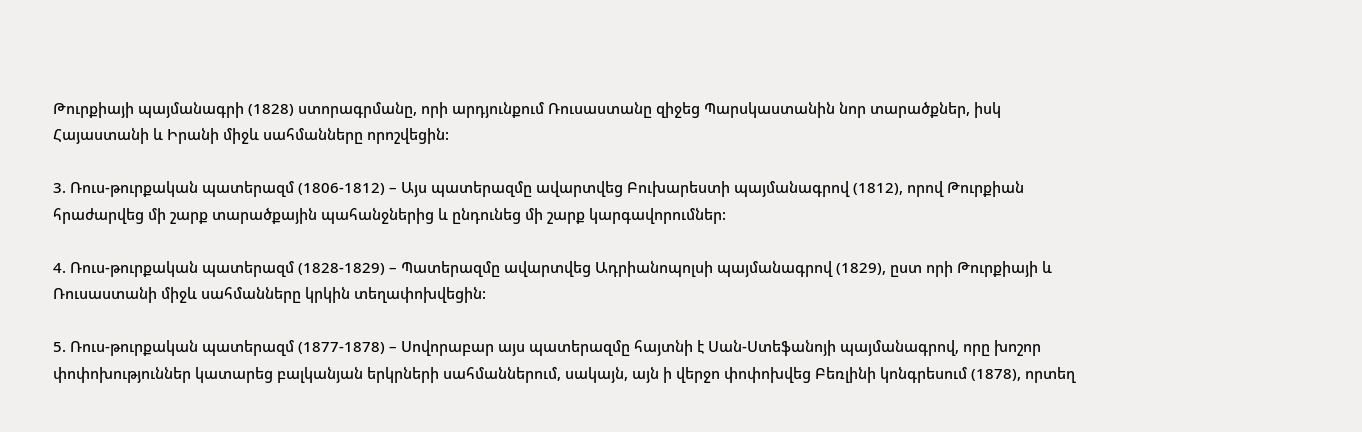Թուրքիայի պայմանագրի (1828) ստորագրմանը, որի արդյունքում Ռուսաստանը զիջեց Պարսկաստանին նոր տարածքներ, իսկ Հայաստանի և Իրանի միջև սահմանները որոշվեցին:

3. Ռուս-թուրքական պատերազմ (1806-1812) – Այս պատերազմը ավարտվեց Բուխարեստի պայմանագրով (1812), որով Թուրքիան հրաժարվեց մի շարք տարածքային պահանջներից և ընդունեց մի շարք կարգավորումներ:

4. Ռուս-թուրքական պատերազմ (1828-1829) – Պատերազմը ավարտվեց Ադրիանոպոլսի պայմանագրով (1829), ըստ որի Թուրքիայի և Ռուսաստանի միջև սահմանները կրկին տեղափոխվեցին:

5. Ռուս-թուրքական պատերազմ (1877-1878) – Սովորաբար այս պատերազմը հայտնի է Սան-Ստեֆանոյի պայմանագրով, որը խոշոր փոփոխություններ կատարեց բալկանյան երկրների սահմաններում, սակայն, այն ի վերջո փոփոխվեց Բեռլինի կոնգրեսում (1878), որտեղ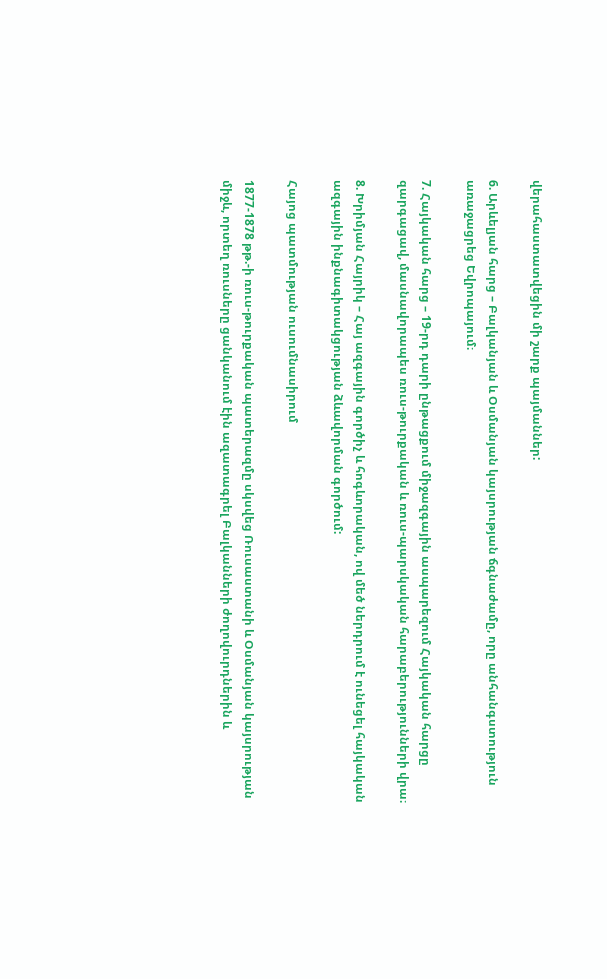վերահաստատվեցին մի շարք պայմաններ:

6. Արևելյան հարց – Բալկանյան և Օսմանյան կայսրության ճգնաժամը, որը անհանգստություն առաջացրեց Եվրոպայում։

7. Հայկական հարց – 19-րդ դարի ընթացքում միջազգային ասպարեզում Հայկական հարցը զարգացավ, մասնավորապես ռուս-թուրքական և ռուս-պարսկական հարաբերությունների վրա։

8. Խրիմյան Հայրիկ – Հայ ազգային գործիչ և հոգևորական, ով մեծ ներդրում է ունեցել հայկական ազգային ինքնագիտակցության ձևավորման գործում:

Հայոց պատմության ուսումնասիրում

1877-1878 թթ.-ի ռուս-թուրքական պատերազմը սկսվեց Ռուսաստանի և Օսմանյան կայսրության միջև, որտեղ ռուսները ցանկանում էին ազատագրել Բալկանների ժողովուրդներին և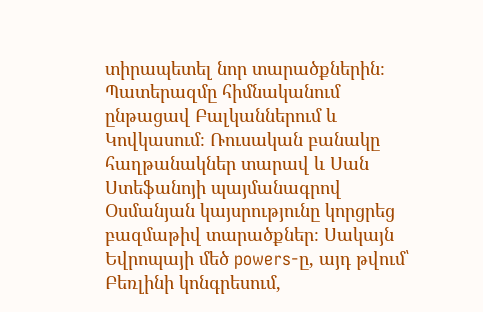տիրապետել նոր տարածքներին։ Պատերազմը հիմնականում ընթացավ Բալկաններում և Կովկասում։ Ռուսական բանակը հաղթանակներ տարավ և Սան Ստեֆանոյի պայմանագրով Օսմանյան կայսրությունը կորցրեց բազմաթիվ տարածքներ։ Սակայն Եվրոպայի մեծ powers-ը, այդ թվում՝ Բեռլինի կոնգրեսում,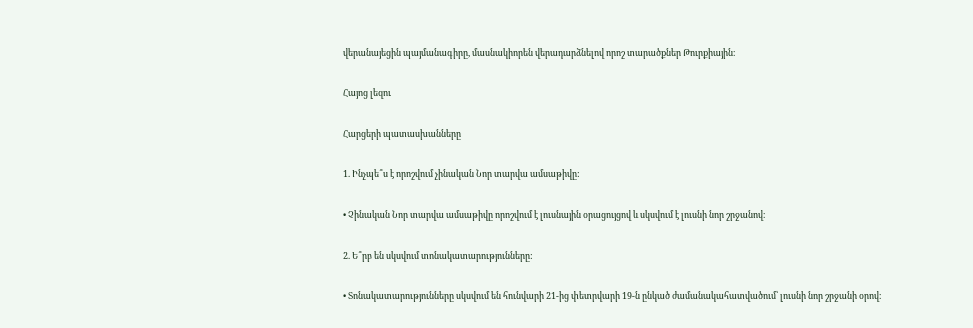վերանայեցին պայմանագիրը, մասնակիորեն վերադարձնելով որոշ տարածքներ Թուրքիային։

Հայոց լեզու

Հարցերի պատասխանները

1. Ինչպե՞ս է որոշվում չինական Նոր տարվա ամսաթիվը:

• Չինական Նոր տարվա ամսաթիվը որոշվում է լուսնային օրացույցով և սկսվում է լուսնի նոր շրջանով։

2. Ե՞րբ են սկսվում տոնակատարությունները:

• Տոնակատարությունները սկսվում են հունվարի 21-ից փետրվարի 19-ն ընկած ժամանակահատվածում՝ լուսնի նոր շրջանի օրով։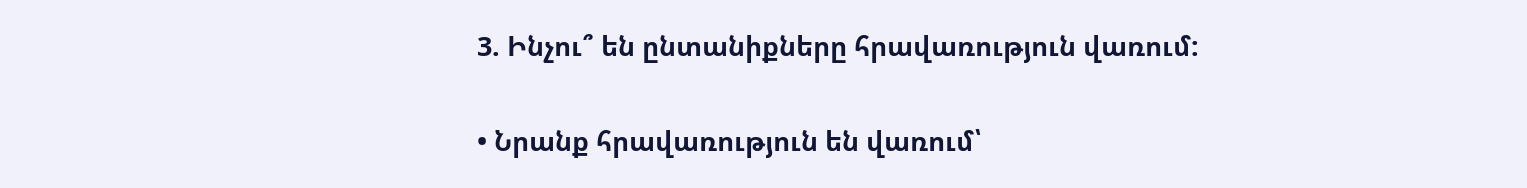3. Ինչու՞ են ընտանիքները հրավառություն վառում:

• Նրանք հրավառություն են վառում՝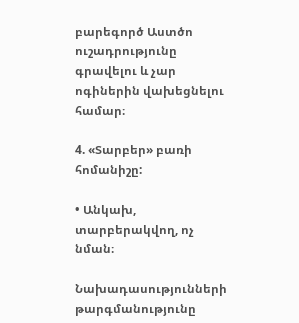բարեգործ Աստծո ուշադրությունը գրավելու և չար ոգիներին վախեցնելու համար։

4. «Տարբեր» բառի հոմանիշը:

• Անկախ, տարբերակվող, ոչ նման։

Նախադասությունների թարգմանությունը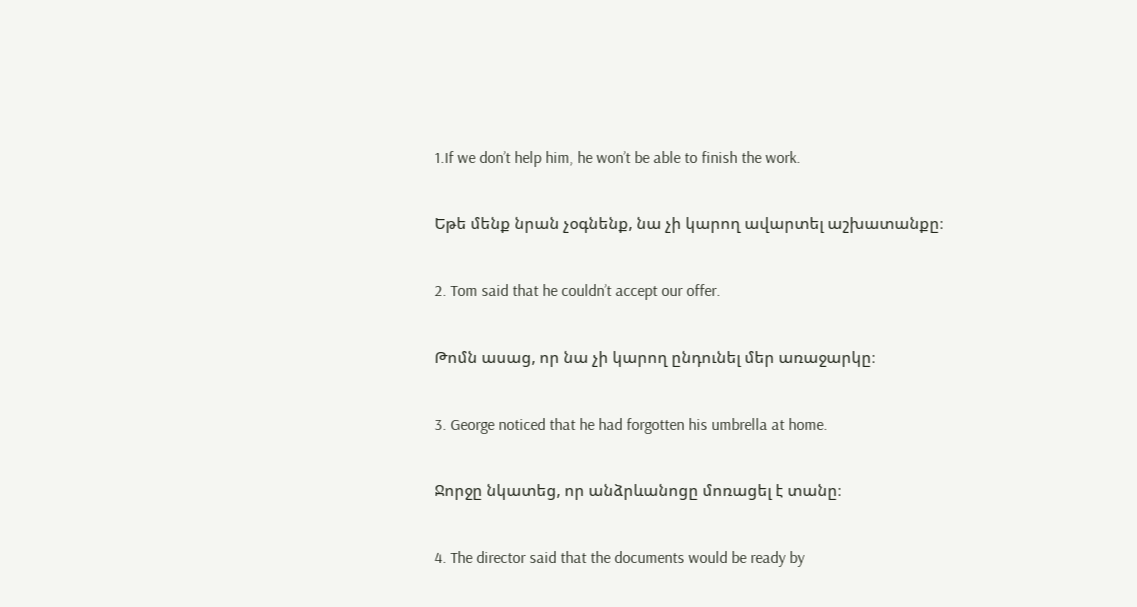1.If we don’t help him, he won’t be able to finish the work.

Եթե մենք նրան չօգնենք, նա չի կարող ավարտել աշխատանքը։

2. Tom said that he couldn’t accept our offer.

Թոմն ասաց, որ նա չի կարող ընդունել մեր առաջարկը։

3. George noticed that he had forgotten his umbrella at home.

Ջորջը նկատեց, որ անձրևանոցը մոռացել է տանը։

4. The director said that the documents would be ready by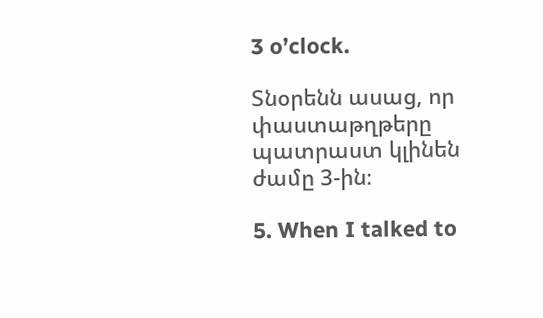3 o’clock.

Տնօրենն ասաց, որ փաստաթղթերը պատրաստ կլինեն ժամը 3-ին։

5. When I talked to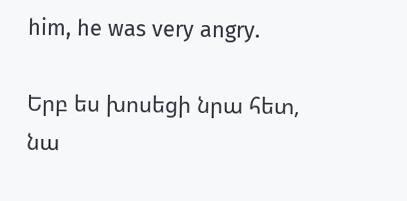him, he was very angry.

Երբ ես խոսեցի նրա հետ, նա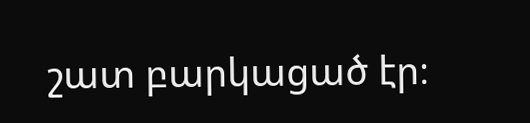շատ բարկացած էր։